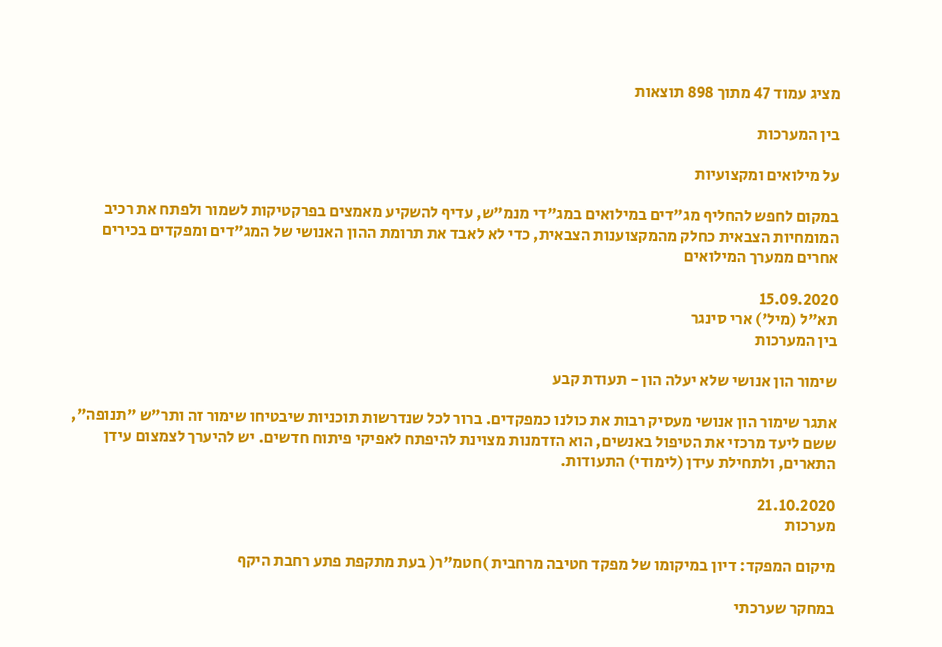מציג עמוד 47 מתוך 898 תוצאות

בין המערכות

על מילואים ומקצועיות

במקום לחפש להחליף מג"דים במילואים במג"די מנמ"ש, עדיף להשקיע מאמצים בפרקטיקות לשמור ולפתח את רכיב המומחיות הצבאית כחלק מהמקצוענות הצבאית, כדי לא לאבד את תרומת ההון האנושי של המג"דים ומפקדים בכירים אחרים ממערך המילואים

15.09.2020
תא"ל (מיל') ארי סינגר
בין המערכות

שימור הון אנושי שלא יעלה הון - תעודת קבע

אתגר שימור הון אנושי מעסיק רבות את כולנו כמפקדים. ברור לכל שנדרשות תוכניות שיבטיחו שימור זה ותר"ש "תנופה", ששם ליעד מרכזי את הטיפול באנשים, הוא הזדמנות מצוינת להיפתח לאפיקי פיתוח חדשים. יש להיערך לצמצום עידן התארים, ולתחילת עידן (לימודי) התעודות.

21.10.2020
מערכות

מיקום המפקד: דיון במיקומו של מפקד חטיבה מרחבית )חטמ"ר( בעת מתקפת פתע רחבת היקף

במחקר שערכתי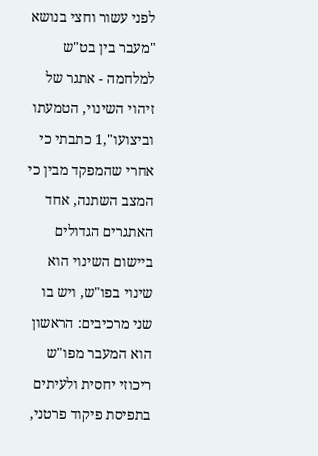לפני עשור וחצי בנושא "מעבר בין בט"ש למלחמה - אתגר של זיהוי השינוי, הטמעתו וביצועו",1 כתבתי כי אחרי שהמפקד מבין כי המצב השתנה, אחד האתגרים הגדולים ביישום השינוי הוא שינוי בפו"ש, ויש בו שני מרכיבים: הראשון הוא המעבר מפו"ש ריכוזי יחסית ולעיתים בתפיסת פיקוד פרטני,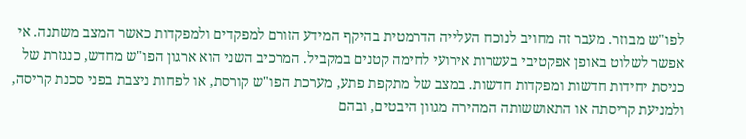לפו"ש מבוזר. מעבר זה מחויב לנוכח העלייה הדרמטית בהיקף המידע הזורם למפקדים ולמפקדות כאשר המצב משתנה. אי אפשר לשלוט באופן אפקטיבי בעשרות אירועי לחימה קטנים במקביל. המרכיב השני הוא ארגון הפו"ש מחדש, כנגזרת של כניסת יחידות חדשות ומפקדות חדשות. במצב של מתקפת פתע, מערכת הפו"ש קורסת, או לפחות ניצבת בפני סכנת קריסה, ולמניעת קריסתה או התאוששותה המהירה מגוון היבטים, ובהם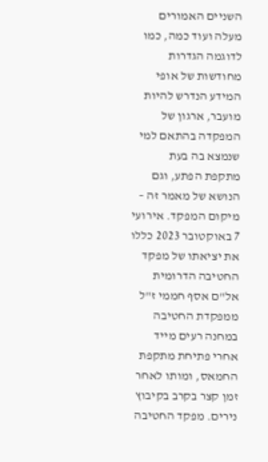השניים האמורים מעלה ועוד כמה, כמו לדוגמה הגדרות מחודשות של אופי המידע הנדרש להיות מועבר, ארגון של המפקדה בהתאם למי שנמצא בה בעת מתקפת הפתע, וגם הנושא של מאמר זה – מיקום המפקד. אירועי 7 באוקטובר 2023 כללו את יציאתו של מפקד החטיבה הדרומית אל"ם אסף חממי ז"ל ממפקדת החטיבה במחנה רעים מייד אחרי פתיחת מתקפת החמאס, ומותו לאחר זמן קצר בקרב בקיבוץ נירים. מפקד החטיבה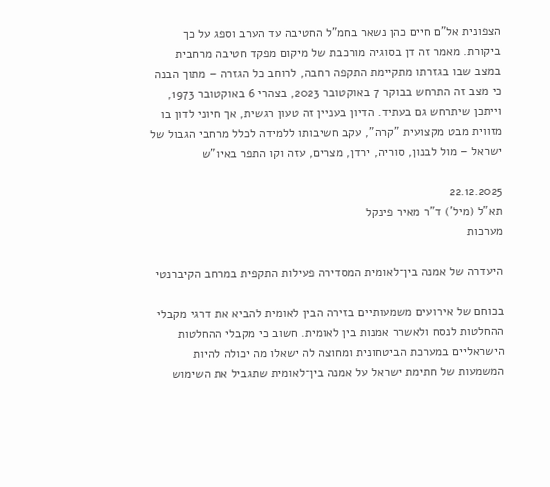הצפונית אל"ם חיים כהן נשאר בחמ"ל החטיבה עד הערב וספג על כך ביקורת. מאמר זה דן בסוגיה מורכבת של מיקום מפקד חטיבה מרחבית במצב שבו בגזרתו מתקיימת התקפה רחבה, לרוחב כל הגזרה – מתוך הבנה כי מצב זה התרחש בבוקר 7 באוקטובר 2023, בצהרי 6 באוקטובר 1973, וייתכן שיתרחש גם בעתיד. הדיון בעניין זה טעון רגשית, אך חיוני לדון בו מזווית מבט מקצועית "קרה", עקב חשיבותו ללמידה לכלל מרחבי הגבול של ישראל – מול לבנון, סוריה, ירדן, מצרים, עזה וקו התפר באיו"ש

22.12.2025
תא"ל (מיל') ד"ר מאיר פינקל
מערכות

היעדרה של אמנה בין־לאומית המסדירה פעילות התקפית במרחב הקיברנטי

בכוחם של אירועים משמעותיים בזירה הבין לאומית להביא את דרגי מקבלי ההחלטות לנסח ולאשרר אמנות בין לאומית. חשוב כי מקבלי ההחלטות הישראליים במערכת הביטחונית ומחוצה לה ישאלו מה יכולה להיות המשמעות של חתימת ישראל על אמנה בין־לאומית שתגביל את השימוש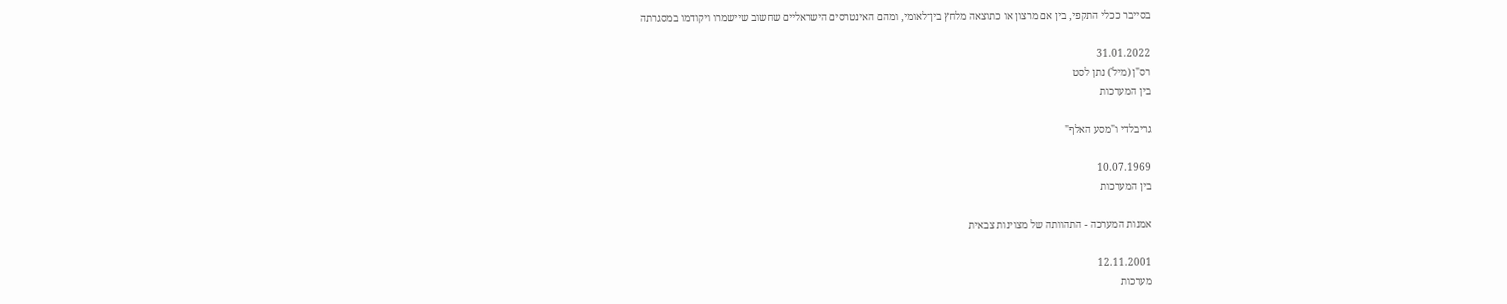בסייבר ככלי התקפי, בין אם מרצון או כתוצאה מלחץ בין־לאומי, ומהם האינטרסים הישראליים שחשוב שיישמרו ויקודמו במסגרתה

31.01.2022
רס"ן (מיל') נתן לסט
בין המערכות

גריבלדי ו"מסע האלף"

10.07.1969
בין המערכות

אמנות המערכה - התהוותה של מצוינות צבאית

12.11.2001
מערכות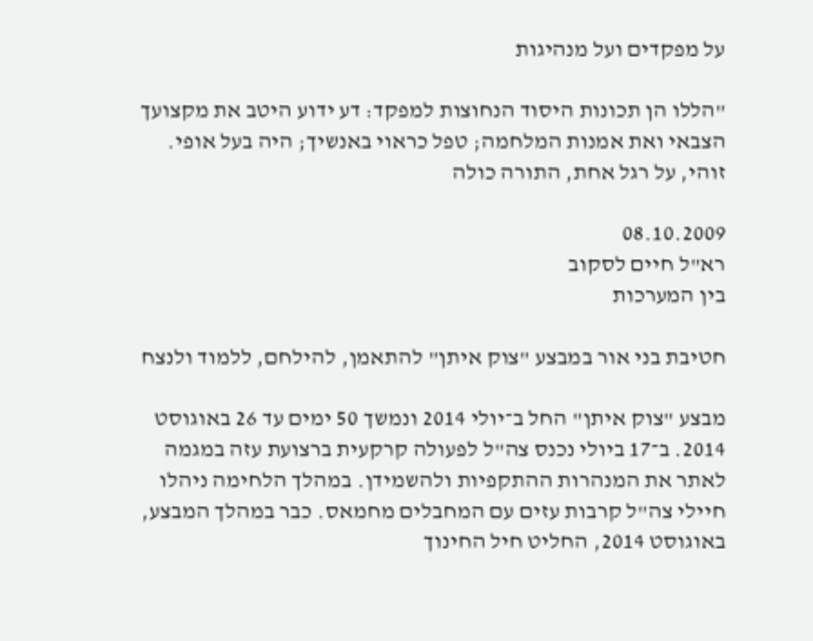על מפקדים ועל מנהיגות

"הללו הן תכונות היסוד הנחוצות למפקד: דע ידוע היטב את מקצועך הצבאי ואת אמנות המלחמה; טפל כראוי באנשיך; היה בעל אופי. זוהי, על רגל אחת, התורה כולה

08.10.2009
רא"ל חיים לסקוב
בין המערכות

חטיבת בני אור במבצע "צוק איתן" להתאמן, להילחם, ללמוד ולנצח

מבצע "צוק איתן" החל ב־יולי 2014 ונמשך 50 ימים עד 26 באוגוסט 2014. ב־17 ביולי נכנס צה"ל לפעולה קרקעית ברצועת עזה במגמה לאתר את המנהרות ההתקפיות ולהשמידן. במהלך הלחימה ניהלו חיילי צה"ל קרבות עזים עם המחבלים מחמאס. כבר במהלך המבצע, באוגוסט 2014, החליט חיל החינוך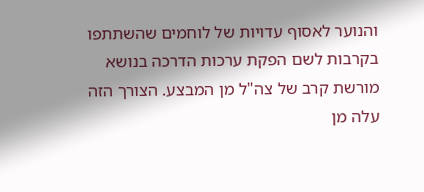והנוער לאסוף עדויות של לוחמים שהשתתפו בקרבות לשם הפקת ערכות הדרכה בנושא מורשת קרב של צה"ל מן המבצע. הצורך הזה עלה מן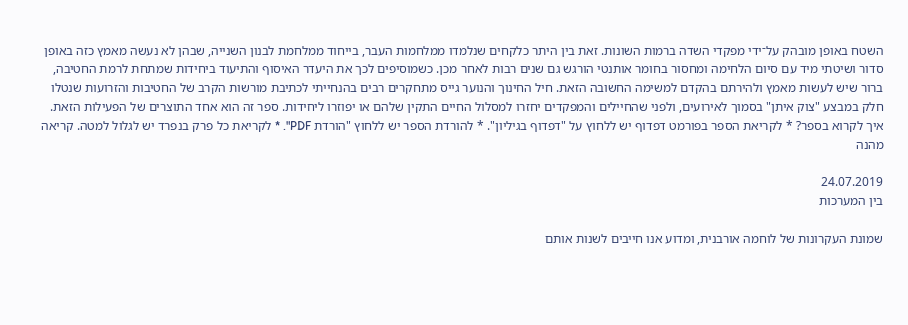השטח באופן מובהק על־ידי מפקדי השדה ברמות השונות. זאת בין היתר כלקחים שנלמדו ממלחמות העבר, בייחוד ממלחמת לבנון השנייה, שבהן לא נעשה מאמץ כזה באופן סדור ושיטתי מיד עם סיום הלחימה ומחסור בחומר אותנטי הורגש גם שנים רבות לאחר מכן. כשמוסיפים לכך את היעדר האיסוף והתיעוד ביחידות שמתחת לרמת החטיבה, ברור שיש לעשות מאמץ ולהירתם בהקדם למשימה החשובה הזאת. חיל החינוך והנוער גייס מתחקרים רבים בהנחייתי לכתיבת מורשות הקרב של החטיבות והזרועות שנטלו חלק במבצע "צוק איתן" בסמוך לאירועים, ולפני שהחיילים והמפקדים יחזרו למסלול החיים התקין שלהם או יפוזרו ליחידות. ספר זה הוא אחד התוצרים של הפעילות הזאת. איך לקרוא בספר? * לקריאת הספר בפורמט דפדוף יש ללחוץ על "דפדוף בגיליון". * להורדת הספר יש ללחוץ "הורדת PDF". * לקריאת כל פרק בנפרד יש לגלול למטה. קריאה מהנה

24.07.2019
בין המערכות

שמונת העקרונות של לוחמה אורבנית, ומדוע אנו חייבים לשנות אותם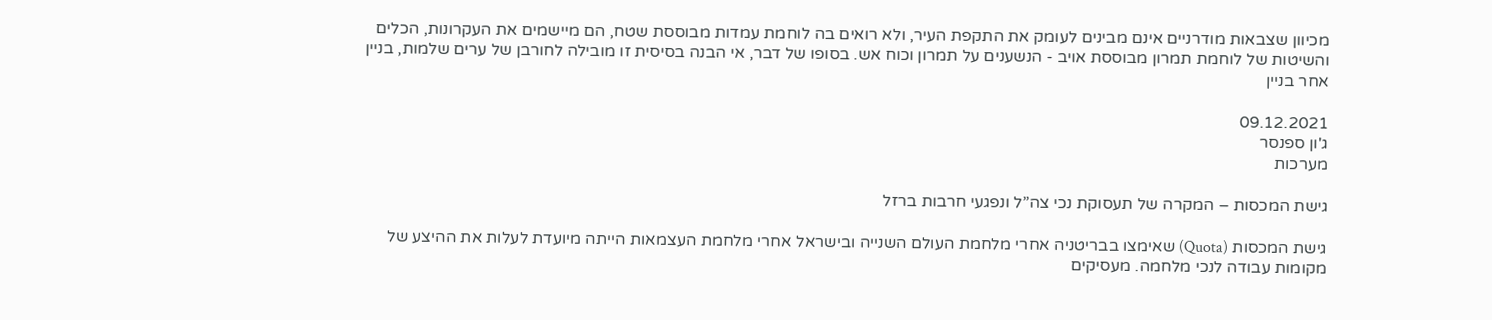מכיוון שצבאות מודרניים אינם מבינים לעומק את התקפת העיר, ולא רואים בה לוחמת עמדות מבוססת שטח, הם מיישמים את העקרונות, הכלים והשיטות של לוחמת תמרון מבוססת אויב - הנשענים על תמרון וכוח אש. בסופו של דבר, אי הבנה בסיסית זו מובילה לחורבן של ערים שלמות, בניין אחר בניין

09.12.2021
ג'ון ספנסר
מערכות

גישת המכסות – המקרה של תעסוקת נכי צה”ל ונפגעי חרבות ברזל

גישת המכסות (Quota) שאימצו בבריטניה אחרי מלחמת העולם השנייה ובישראל אחרי מלחמת העצמאות הייתה מיועדת לעלות את ההיצע של מקומות עבודה לנכי מלחמה. מעסיקים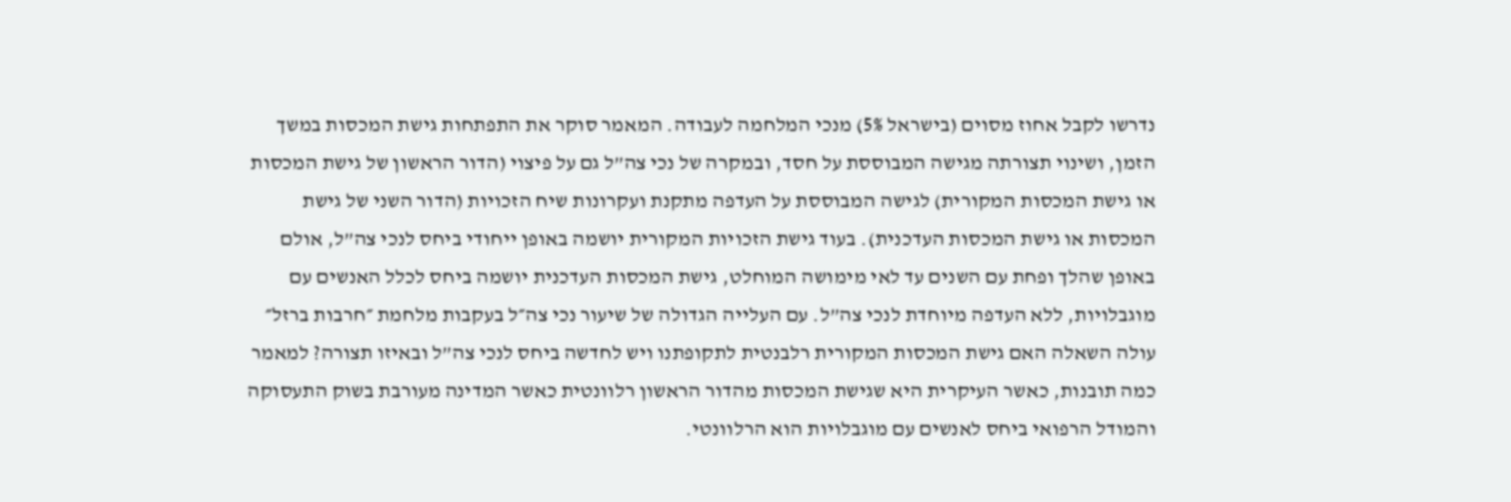נדרשו לקבל אחוז מסוים (בישראל 5%) מנכי המלחמה לעבודה. המאמר סוקר את התפתחות גישת המכסות במשך הזמן, ושינוי תצורתה מגישה המבוססת על חסד, ובמקרה של נכי צה”ל גם על פיצוי (הדור הראשון של גישת המכסות או גישת המכסות המקורית) לגישה המבוססת על העדפה מתקנת ועקרונות שיח הזכויות (הדור השני של גישת המכסות או גישת המכסות העדכנית). בעוד גישת הזכויות המקורית יושמה באופן ייחודי ביחס לנכי צה”ל, אולם באופן שהלך ופחת עם השנים עד לאי מימושה המוחלט, גישת המכסות העדכנית יושמה ביחס לכלל האנשים עם מוגבלויות, ללא העדפה מיוחדת לנכי צה”ל. עם העלייה הגדולה של שיעור נכי צה״ל בעקבות מלחמת ״חרבות ברזל״ עולה השאלה האם גישת המכסות המקורית רלבנטית לתקופתנו ויש לחדשה ביחס לנכי צה”ל ובאיזו תצורה? למאמר כמה תובנות, כאשר העיקרית היא שגישת המכסות מהדור הראשון רלוונטית כאשר המדינה מעורבת בשוק התעסוקה והמודל הרפואי ביחס לאנשים עם מוגבלויות הוא הרלוונטי.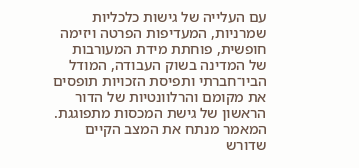עם העלייה של גישות כלכליות שמרניות, המעדיפות הפרטה ויזימה חופשית, פוחתת מידת המעורבות של המדינה בשוק העבודה, המודל הביו־חברתי ותפיסת הזכויות תופסים את מקומם והרלוונטיות של הדור הראשון של גישת המכסות מתפוגגת. המאמר מנתח את המצב הקיים שדורש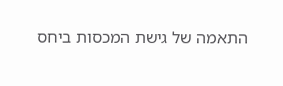התאמה של גישת המכסות ביחס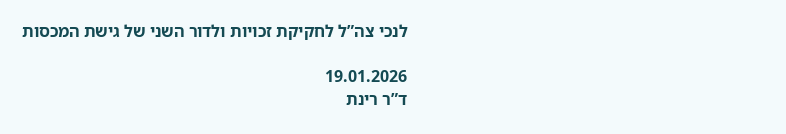לנכי צה”ל לחקיקת זכויות ולדור השני של גישת המכסות

19.01.2026
ד”ר רינת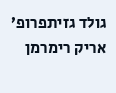גולד גזיתפרופ’ אריק רימרמן